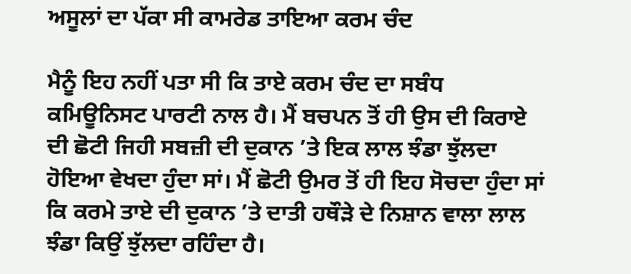ਅਸੂਲਾਂ ਦਾ ਪੱਕਾ ਸੀ ਕਾਮਰੇਡ ਤਾਇਆ ਕਰਮ ਚੰਦ

ਮੈਨੂੰ ਇਹ ਨਹੀਂ ਪਤਾ ਸੀ ਕਿ ਤਾਏ ਕਰਮ ਚੰਦ ਦਾ ਸਬੰਧ ਕਮਿਊਨਿਸਟ ਪਾਰਟੀ ਨਾਲ ਹੈ। ਮੈਂ ਬਚਪਨ ਤੋਂ ਹੀ ਉਸ ਦੀ ਕਿਰਾਏ ਦੀ ਛੋਟੀ ਜਿਹੀ ਸਬਜ਼ੀ ਦੀ ਦੁਕਾਨ ’ਤੇ ਇਕ ਲਾਲ ਝੰਡਾ ਝੁੱਲਦਾ ਹੋਇਆ ਵੇਖਦਾ ਹੁੰਦਾ ਸਾਂ। ਮੈਂ ਛੋਟੀ ਉਮਰ ਤੋਂ ਹੀ ਇਹ ਸੋਚਦਾ ਹੁੰਦਾ ਸਾਂ ਕਿ ਕਰਮੇ ਤਾਏ ਦੀ ਦੁਕਾਨ ’ਤੇ ਦਾਤੀ ਹਥੌੜੇ ਦੇ ਨਿਸ਼ਾਨ ਵਾਲਾ ਲਾਲ ਝੰਡਾ ਕਿਉਂ ਝੁੱਲਦਾ ਰਹਿੰਦਾ ਹੈ।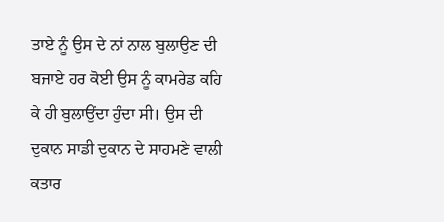ਤਾਏ ਨੂੰ ਉਸ ਦੇ ਨਾਂ ਨਾਲ ਬੁਲਾਉਣ ਦੀ ਬਜਾਏ ਹਰ ਕੋਈ ਉਸ ਨੂੰ ਕਾਮਰੇਡ ਕਹਿ ਕੇ ਹੀ ਬੁਲਾਉਂਦਾ ਹੁੰਦਾ ਸੀ। ਉਸ ਦੀ ਦੁਕਾਨ ਸਾਡੀ ਦੁਕਾਨ ਦੇ ਸਾਹਮਣੇ ਵਾਲੀ ਕਤਾਰ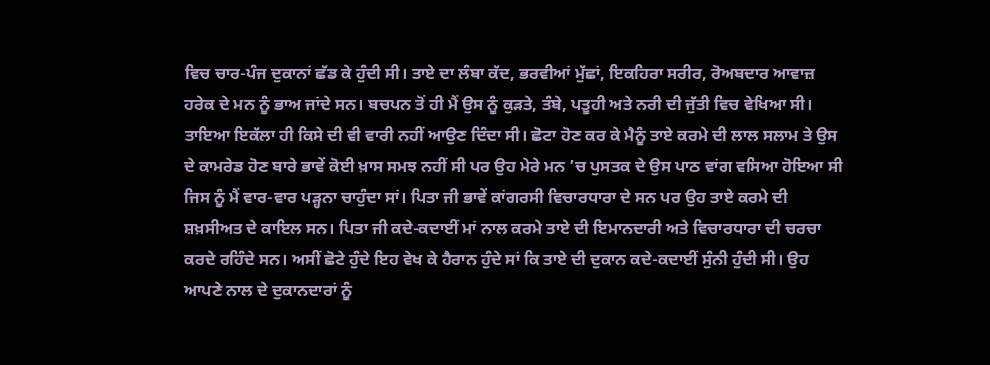ਵਿਚ ਚਾਰ-ਪੰਜ ਦੁਕਾਨਾਂ ਛੱਡ ਕੇ ਹੁੰਦੀ ਸੀ। ਤਾਏ ਦਾ ਲੰਬਾ ਕੱਦ, ਭਰਵੀਆਂ ਮੁੱਛਾਂ, ਇਕਹਿਰਾ ਸਰੀਰ, ਰੋਅਬਦਾਰ ਆਵਾਜ਼ ਹਰੇਕ ਦੇ ਮਨ ਨੂੰ ਭਾਅ ਜਾਂਦੇ ਸਨ। ਬਚਪਨ ਤੋਂ ਹੀ ਮੈਂ ਉਸ ਨੂੰ ਕੁੜਤੇ, ਤੰਬੇ, ਪਤੂਹੀ ਅਤੇ ਨਰੀ ਦੀ ਜੁੱਤੀ ਵਿਚ ਵੇਖਿਆ ਸੀ। ਤਾਇਆ ਇਕੱਲਾ ਹੀ ਕਿਸੇ ਦੀ ਵੀ ਵਾਰੀ ਨਹੀਂ ਆਉਣ ਦਿੰਦਾ ਸੀ। ਛੋਟਾ ਹੋਣ ਕਰ ਕੇ ਮੈਨੂੰ ਤਾਏ ਕਰਮੇ ਦੀ ਲਾਲ ਸਲਾਮ ਤੇ ਉਸ ਦੇ ਕਾਮਰੇਡ ਹੋਣ ਬਾਰੇ ਭਾਵੇਂ ਕੋਈ ਖ਼ਾਸ ਸਮਝ ਨਹੀਂ ਸੀ ਪਰ ਉਹ ਮੇਰੇ ਮਨ ’ਚ ਪੁਸਤਕ ਦੇ ਉਸ ਪਾਠ ਵਾਂਗ ਵਸਿਆ ਹੋਇਆ ਸੀ ਜਿਸ ਨੂੰ ਮੈਂ ਵਾਰ-ਵਾਰ ਪੜ੍ਹਨਾ ਚਾਹੁੰਦਾ ਸਾਂ। ਪਿਤਾ ਜੀ ਭਾਵੇਂ ਕਾਂਗਰਸੀ ਵਿਚਾਰਧਾਰਾ ਦੇ ਸਨ ਪਰ ਉਹ ਤਾਏ ਕਰਮੇ ਦੀ ਸ਼ਖ਼ਸੀਅਤ ਦੇ ਕਾਇਲ ਸਨ। ਪਿਤਾ ਜੀ ਕਦੇ-ਕਦਾਈਂ ਮਾਂ ਨਾਲ ਕਰਮੇ ਤਾਏ ਦੀ ਇਮਾਨਦਾਰੀ ਅਤੇ ਵਿਚਾਰਧਾਰਾ ਦੀ ਚਰਚਾ ਕਰਦੇ ਰਹਿੰਦੇ ਸਨ। ਅਸੀਂ ਛੋਟੇ ਹੁੰਦੇ ਇਹ ਵੇਖ ਕੇ ਹੈਰਾਨ ਹੁੰਦੇ ਸਾਂ ਕਿ ਤਾਏ ਦੀ ਦੁਕਾਨ ਕਦੇ-ਕਦਾਈਂ ਸੁੰਨੀ ਹੁੰਦੀ ਸੀ। ਉਹ ਆਪਣੇ ਨਾਲ ਦੇ ਦੁਕਾਨਦਾਰਾਂ ਨੂੰ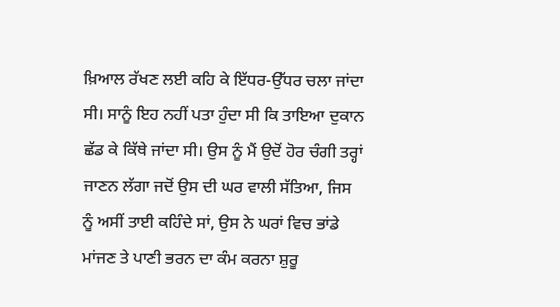ਖ਼ਿਆਲ ਰੱਖਣ ਲਈ ਕਹਿ ਕੇ ਇੱਧਰ-ਉੱਧਰ ਚਲਾ ਜਾਂਦਾ ਸੀ। ਸਾਨੂੰ ਇਹ ਨਹੀਂ ਪਤਾ ਹੁੰਦਾ ਸੀ ਕਿ ਤਾਇਆ ਦੁਕਾਨ ਛੱਡ ਕੇ ਕਿੱਥੇ ਜਾਂਦਾ ਸੀ। ਉਸ ਨੂੰ ਮੈਂ ਉਦੋਂ ਹੋਰ ਚੰਗੀ ਤਰ੍ਹਾਂ ਜਾਣਨ ਲੱਗਾ ਜਦੋਂ ਉਸ ਦੀ ਘਰ ਵਾਲੀ ਸੱਤਿਆ, ਜਿਸ ਨੂੰ ਅਸੀਂ ਤਾਈ ਕਹਿੰਦੇ ਸਾਂ, ਉਸ ਨੇ ਘਰਾਂ ਵਿਚ ਭਾਂਡੇ ਮਾਂਜਣ ਤੇ ਪਾਣੀ ਭਰਨ ਦਾ ਕੰਮ ਕਰਨਾ ਸ਼ੁਰੂ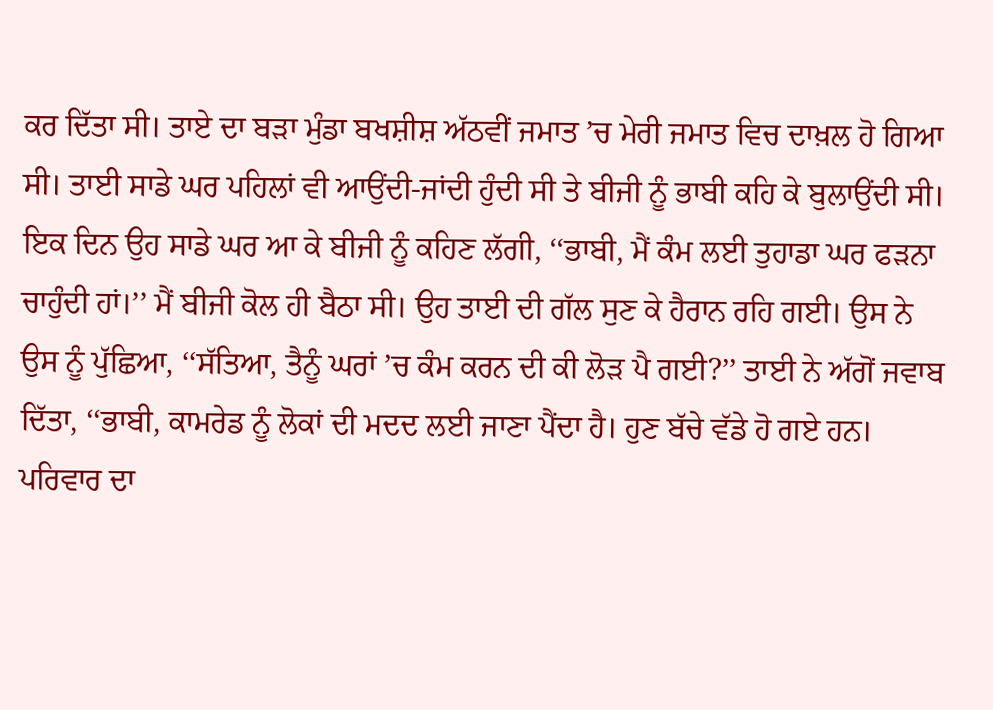ਕਰ ਦਿੱਤਾ ਸੀ। ਤਾਏ ਦਾ ਬੜਾ ਮੁੰਡਾ ਬਖਸ਼ੀਸ਼ ਅੱਠਵੀਂ ਜਮਾਤ ’ਚ ਮੇਰੀ ਜਮਾਤ ਵਿਚ ਦਾਖ਼ਲ ਹੋ ਗਿਆ ਸੀ। ਤਾਈ ਸਾਡੇ ਘਰ ਪਹਿਲਾਂ ਵੀ ਆਉਂਦੀ-ਜਾਂਦੀ ਹੁੰਦੀ ਸੀ ਤੇ ਬੀਜੀ ਨੂੰ ਭਾਬੀ ਕਹਿ ਕੇ ਬੁਲਾਉਂਦੀ ਸੀ। ਇਕ ਦਿਨ ਉਹ ਸਾਡੇ ਘਰ ਆ ਕੇ ਬੀਜੀ ਨੂੰ ਕਹਿਣ ਲੱਗੀ, ‘‘ਭਾਬੀ, ਮੈਂ ਕੰਮ ਲਈ ਤੁਹਾਡਾ ਘਰ ਫੜਨਾ ਚਾਹੁੰਦੀ ਹਾਂ।’’ ਮੈਂ ਬੀਜੀ ਕੋਲ ਹੀ ਬੈਠਾ ਸੀ। ਉਹ ਤਾਈ ਦੀ ਗੱਲ ਸੁਣ ਕੇ ਹੈਰਾਨ ਰਹਿ ਗਈ। ਉਸ ਨੇ ਉਸ ਨੂੰ ਪੁੱਛਿਆ, ‘‘ਸੱਤਿਆ, ਤੈਨੂੰ ਘਰਾਂ ’ਚ ਕੰਮ ਕਰਨ ਦੀ ਕੀ ਲੋੜ ਪੈ ਗਈ?’’ ਤਾਈ ਨੇ ਅੱਗੋਂ ਜਵਾਬ ਦਿੱਤਾ, ‘‘ਭਾਬੀ, ਕਾਮਰੇਡ ਨੂੰ ਲੋਕਾਂ ਦੀ ਮਦਦ ਲਈ ਜਾਣਾ ਪੈਂਦਾ ਹੈ। ਹੁਣ ਬੱਚੇ ਵੱਡੇ ਹੋ ਗਏ ਹਨ। ਪਰਿਵਾਰ ਦਾ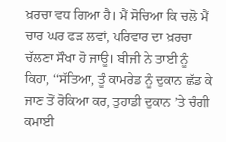ਖ਼ਰਚਾ ਵਧ ਗਿਆ ਹੈ। ਮੈਂ ਸੋਚਿਆ ਕਿ ਚਲੋ ਮੈਂ ਚਾਰ ਘਰ ਫੜ ਲਵਾਂ, ਪਰਿਵਾਰ ਦਾ ਖ਼ਰਚਾ ਚੱਲਣਾ ਸੌਖਾ ਹੋ ਜਾਊ। ਬੀਜੀ ਨੇ ਤਾਈ ਨੂੰ ਕਿਹਾ, ‘‘ਸੱਤਿਆ, ਤੂੰ ਕਾਮਰੇਡ ਨੂੰ ਦੁਕਾਨ ਛੱਡ ਕੇ ਜਾਣ ਤੋਂ ਰੋਕਿਆ ਕਰ, ਤੁਹਾਡੀ ਦੁਕਾਨ ’ਤੇ ਚੰਗੀ ਕਮਾਈ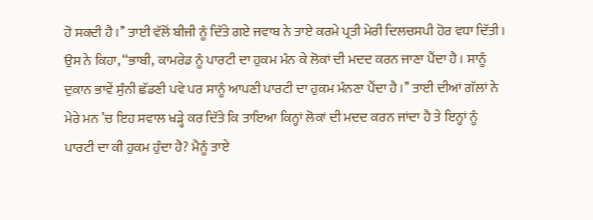ਹੋ ਸਕਦੀ ਹੈ।’’ ਤਾਈ ਵੱਲੋਂ ਬੀਜੀ ਨੂੰ ਦਿੱਤੇ ਗਏ ਜਵਾਬ ਨੇ ਤਾਏ ਕਰਮੇ ਪ੍ਰਤੀ ਮੇਰੀ ਦਿਲਚਸਪੀ ਹੋਰ ਵਧਾ ਦਿੱਤੀ। ਉਸ ਨੇ ਕਿਹਾ, ‘‘ਭਾਬੀ, ਕਾਮਰੇਡ ਨੂੰ ਪਾਰਟੀ ਦਾ ਹੁਕਮ ਮੰਨ ਕੇ ਲੋਕਾਂ ਦੀ ਮਦਦ ਕਰਨ ਜਾਣਾ ਪੈਂਦਾ ਹੈ। ਸਾਨੂੰ ਦੁਕਾਨ ਭਾਵੇਂ ਸੁੰਨੀ ਛੱਡਣੀ ਪਵੇ ਪਰ ਸਾਨੂੰ ਆਪਣੀ ਪਾਰਟੀ ਦਾ ਹੁਕਮ ਮੰਨਣਾ ਪੈਂਦਾ ਹੈ।’’ ਤਾਈ ਦੀਆਂ ਗੱਲਾਂ ਨੇ ਮੇਰੇ ਮਨ ’ਚ ਇਹ ਸਵਾਲ ਖੜ੍ਹੇ ਕਰ ਦਿੱਤੇ ਕਿ ਤਾਇਆ ਕਿਨ੍ਹਾਂ ਲੋਕਾਂ ਦੀ ਮਦਦ ਕਰਨ ਜਾਂਦਾ ਹੈ ਤੇ ਇਨ੍ਹਾਂ ਨੂੰ ਪਾਰਟੀ ਦਾ ਕੀ ਹੁਕਮ ਹੁੰਦਾ ਹੈ? ਮੈਨੂੰ ਤਾਏ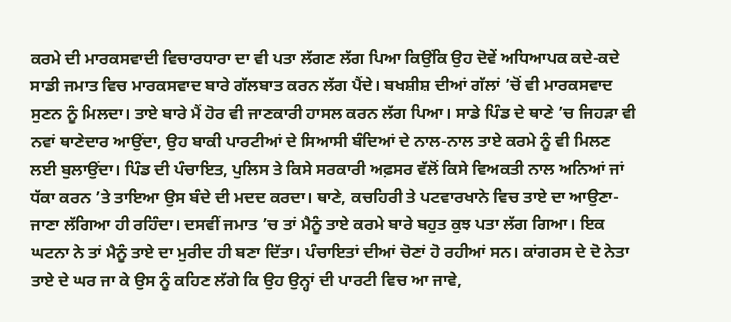ਕਰਮੇ ਦੀ ਮਾਰਕਸਵਾਦੀ ਵਿਚਾਰਧਾਰਾ ਦਾ ਵੀ ਪਤਾ ਲੱਗਣ ਲੱਗ ਪਿਆ ਕਿਉਂਕਿ ਉਹ ਦੋਵੇਂ ਅਧਿਆਪਕ ਕਦੇ-ਕਦੇ ਸਾਡੀ ਜਮਾਤ ਵਿਚ ਮਾਰਕਸਵਾਦ ਬਾਰੇ ਗੱਲਬਾਤ ਕਰਨ ਲੱਗ ਪੈਂਦੇ। ਬਖਸ਼ੀਸ਼ ਦੀਆਂ ਗੱਲਾਂ ’ਚੋਂ ਵੀ ਮਾਰਕਸਵਾਦ ਸੁਣਨ ਨੂੰ ਮਿਲਦਾ। ਤਾਏ ਬਾਰੇ ਮੈਂ ਹੋਰ ਵੀ ਜਾਣਕਾਰੀ ਹਾਸਲ ਕਰਨ ਲੱਗ ਪਿਆ। ਸਾਡੇ ਪਿੰਡ ਦੇ ਥਾਣੇ ’ਚ ਜਿਹੜਾ ਵੀ ਨਵਾਂ ਥਾਣੇਦਾਰ ਆਉਂਦਾ, ਉਹ ਬਾਕੀ ਪਾਰਟੀਆਂ ਦੇ ਸਿਆਸੀ ਬੰਦਿਆਂ ਦੇ ਨਾਲ-ਨਾਲ ਤਾਏ ਕਰਮੇ ਨੂੰ ਵੀ ਮਿਲਣ ਲਈ ਬੁਲਾਉਂਦਾ। ਪਿੰਡ ਦੀ ਪੰਚਾਇਤ, ਪੁਲਿਸ ਤੇ ਕਿਸੇ ਸਰਕਾਰੀ ਅਫ਼ਸਰ ਵੱਲੋਂ ਕਿਸੇ ਵਿਅਕਤੀ ਨਾਲ ਅਨਿਆਂ ਜਾਂ ਧੱਕਾ ਕਰਨ ’ਤੇ ਤਾਇਆ ਉਸ ਬੰਦੇ ਦੀ ਮਦਦ ਕਰਦਾ। ਥਾਣੇ, ਕਚਹਿਰੀ ਤੇ ਪਟਵਾਰਖਾਨੇ ਵਿਚ ਤਾਏ ਦਾ ਆਉਣਾ-ਜਾਣਾ ਲੱਗਿਆ ਹੀ ਰਹਿੰਦਾ। ਦਸਵੀਂ ਜਮਾਤ ’ਚ ਤਾਂ ਮੈਨੂੰ ਤਾਏ ਕਰਮੇ ਬਾਰੇ ਬਹੁਤ ਕੁਝ ਪਤਾ ਲੱਗ ਗਿਆ। ਇਕ ਘਟਨਾ ਨੇ ਤਾਂ ਮੈਨੂੰ ਤਾਏ ਦਾ ਮੁਰੀਦ ਹੀ ਬਣਾ ਦਿੱਤਾ। ਪੰਚਾਇਤਾਂ ਦੀਆਂ ਚੋਣਾਂ ਹੋ ਰਹੀਆਂ ਸਨ। ਕਾਂਗਰਸ ਦੇ ਦੋ ਨੇਤਾ ਤਾਏ ਦੇ ਘਰ ਜਾ ਕੇ ਉਸ ਨੂੰ ਕਹਿਣ ਲੱਗੇ ਕਿ ਉਹ ਉਨ੍ਹਾਂ ਦੀ ਪਾਰਟੀ ਵਿਚ ਆ ਜਾਵੇ,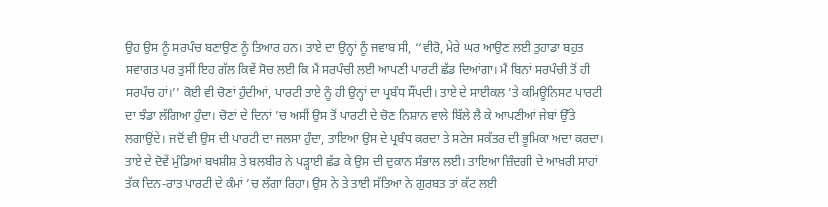ਉਹ ਉਸ ਨੂੰ ਸਰਪੰਚ ਬਣਾਉਣ ਨੂੰ ਤਿਆਰ ਹਨ। ਤਾਏ ਦਾ ਉਨ੍ਹਾਂ ਨੂੰ ਜਵਾਬ ਸੀ, ‘‘ਵੀਰੋ, ਮੇਰੇ ਘਰ ਆਉਣ ਲਈ ਤੁਹਾਡਾ ਬਹੁਤ ਸਵਾਗਤ ਪਰ ਤੁਸੀਂ ਇਹ ਗੱਲ ਕਿਵੇਂ ਸੋਚ ਲਈ ਕਿ ਮੈਂ ਸਰਪੰਚੀ ਲਈ ਆਪਣੀ ਪਾਰਟੀ ਛੱਡ ਦਿਆਂਗਾ। ਮੈਂ ਬਿਨਾਂ ਸਰਪੰਚੀ ਤੋਂ ਹੀ ਸਰਪੰਚ ਹਾਂ।’’ ਕੋਈ ਵੀ ਚੋਣਾਂ ਹੁੰਦੀਆਂ, ਪਾਰਟੀ ਤਾਏ ਨੂੰ ਹੀ ਉਨ੍ਹਾਂ ਦਾ ਪ੍ਰਬੰਧ ਸੌਂਪਦੀ। ਤਾਏ ਦੇ ਸਾਈਕਲ ’ਤੇ ਕਮਿਊਨਿਸਟ ਪਾਰਟੀ ਦਾ ਝੰਡਾ ਲੱਗਿਆ ਹੁੰਦਾ। ਚੋਣਾਂ ਦੇ ਦਿਨਾਂ ’ਚ ਅਸੀਂ ਉਸ ਤੋਂ ਪਾਰਟੀ ਦੇ ਚੋਣ ਨਿਸ਼ਾਨ ਵਾਲੇ ਬਿੱਲੇ ਲੈ ਕੇ ਆਪਣੀਆਂ ਜੇਬਾਂ ਉੱਤੇ ਲਗਾਉਂਦੇ। ਜਦੋਂ ਵੀ ਉਸ ਦੀ ਪਾਰਟੀ ਦਾ ਜਲਸਾ ਹੁੰਦਾ, ਤਾਇਆ ਉਸ ਦੇ ਪ੍ਰਬੰਧ ਕਰਦਾ ਤੇ ਸਟੇਜ ਸਕੱਤਰ ਦੀ ਭੂਮਿਕਾ ਅਦਾ ਕਰਦਾ। ਤਾਏ ਦੇ ਦੋਵੇਂ ਮੁੰਡਿਆਂ ਬਖਸ਼ੀਸ਼ ਤੇ ਬਲਬੀਰ ਨੇ ਪੜ੍ਹਾਈ ਛੱਡ ਕੇ ਉਸ ਦੀ ਦੁਕਾਨ ਸੰਭਾਲ ਲਈ। ਤਾਇਆ ਜ਼ਿੰਦਗੀ ਦੇ ਆਖ਼ਰੀ ਸਾਹਾਂ ਤੱਕ ਦਿਨ-ਰਾਤ ਪਾਰਟੀ ਦੇ ਕੰਮਾਂ ’ਚ ਲੱਗਾ ਰਿਹਾ। ਉਸ ਨੇ ਤੇ ਤਾਈ ਸੱਤਿਆ ਨੇ ਗੁਰਬਤ ਤਾਂ ਕੱਟ ਲਈ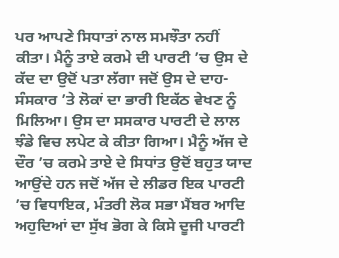ਪਰ ਆਪਣੇ ਸਿਧਾਤਾਂ ਨਾਲ ਸਮਝੌਤਾ ਨਹੀਂ ਕੀਤਾ। ਮੈਨੂੰ ਤਾਏ ਕਰਮੇ ਦੀ ਪਾਰਟੀ ’ਚ ਉਸ ਦੇ ਕੱਦ ਦਾ ਉਦੋਂ ਪਤਾ ਲੱਗਾ ਜਦੋਂ ਉਸ ਦੇ ਦਾਹ-ਸੰਸਕਾਰ ’ਤੇ ਲੋਕਾਂ ਦਾ ਭਾਰੀ ਇਕੱਠ ਵੇਖਣ ਨੂੰ ਮਿਲਿਆ। ਉਸ ਦਾ ਸਸਕਾਰ ਪਾਰਟੀ ਦੇ ਲਾਲ ਝੰਡੇ ਵਿਚ ਲਪੇਟ ਕੇ ਕੀਤਾ ਗਿਆ। ਮੈਨੂੰ ਅੱਜ ਦੇ ਦੌਰ ’ਚ ਕਰਮੇ ਤਾਏ ਦੇ ਸਿਧਾਂਤ ਉਦੋਂ ਬਹੁਤ ਯਾਦ ਆਉਂਦੇ ਹਨ ਜਦੋਂ ਅੱਜ ਦੇ ਲੀਡਰ ਇਕ ਪਾਰਟੀ ’ਚ ਵਿਧਾਇਕ, ਮੰਤਰੀ ਲੋਕ ਸਭਾ ਮੈਂਬਰ ਆਦਿ ਅਹੁਦਿਆਂ ਦਾ ਸੁੱਖ ਭੋਗ ਕੇ ਕਿਸੇ ਦੂਜੀ ਪਾਰਟੀ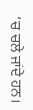’ਚ ਚਲੇ ਜਾਂਦੇ ਹਨ।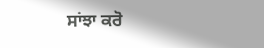ਸਾਂਝਾ ਕਰੋ